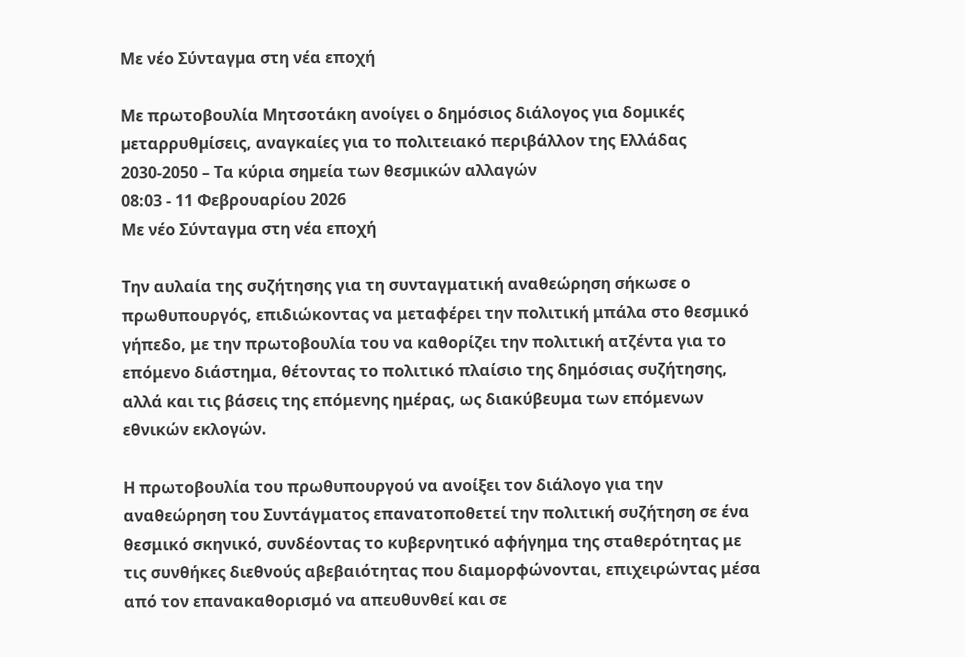Mε νέο Σύνταγµα στη νέα εποχή

Με πρωτοβουλία Μητσοτάκη ανοίγει ο δηµόσιος διάλογος για δοµικές µεταρρυθµίσεις, αναγκαίες για το πολιτειακό περιβάλλον της Ελλάδας 2030-2050 – Τα κύρια σηµεία των θεσµικών αλλαγών
08:03 - 11 Φεβρουαρίου 2026
Mε νέο Σύνταγµα στη νέα εποχή

Την αυλαία της συζήτησης για τη συνταγματική αναθεώρηση σήκωσε ο πρωθυπουργός, επιδιώκοντας να μεταφέρει την πολιτική μπάλα στο θεσμικό γήπεδο, με την πρωτοβουλία του να καθορίζει την πολιτική ατζέντα για το επόμενο διάστημα, θέτοντας το πολιτικό πλαίσιο της δημόσιας συζήτησης, αλλά και τις βάσεις της επόμενης ημέρας, ως διακύβευμα των επόμενων εθνικών εκλογών.

Η πρωτοβουλία του πρωθυπουργού να ανοίξει τον διάλογο για την αναθεώρηση του Συντάγματος επανατοποθετεί την πολιτική συζήτηση σε ένα θεσμικό σκηνικό, συνδέοντας το κυβερνητικό αφήγημα της σταθερότητας με τις συνθήκες διεθνούς αβεβαιότητας που διαμορφώνονται, επιχειρώντας μέσα από τον επανακαθορισμό να απευθυνθεί και σε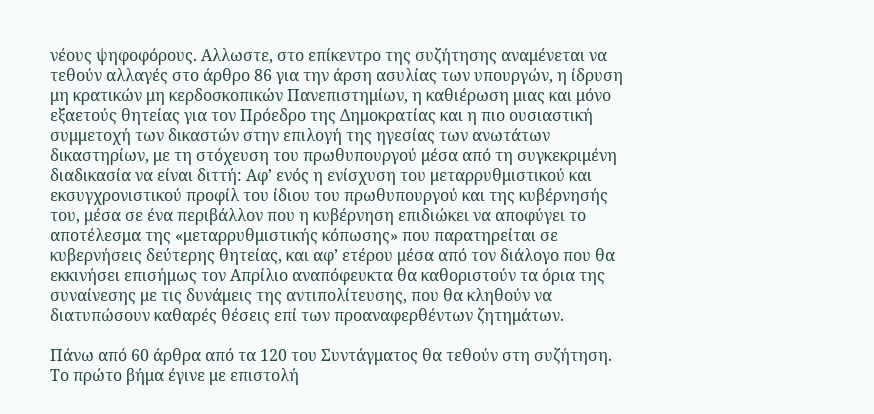νέους ψηφοφόρους. Αλλωστε, στο επίκεντρο της συζήτησης αναμένεται να τεθούν αλλαγές στο άρθρο 86 για την άρση ασυλίας των υπουργών, η ίδρυση μη κρατικών μη κερδοσκοπικών Πανεπιστημίων, η καθιέρωση μιας και μόνο εξαετούς θητείας για τον Πρόεδρο της Δημοκρατίας και η πιο ουσιαστική συμμετοχή των δικαστών στην επιλογή της ηγεσίας των ανωτάτων δικαστηρίων, με τη στόχευση του πρωθυπουργού μέσα από τη συγκεκριμένη διαδικασία να είναι διττή: Αφ’ ενός η ενίσχυση του μεταρρυθμιστικού και εκσυγχρονιστικού προφίλ του ίδιου του πρωθυπουργού και της κυβέρνησής του, μέσα σε ένα περιβάλλον που η κυβέρνηση επιδιώκει να αποφύγει το αποτέλεσμα της «μεταρρυθμιστικής κόπωσης» που παρατηρείται σε κυβερνήσεις δεύτερης θητείας, και αφ’ ετέρου μέσα από τον διάλογο που θα εκκινήσει επισήμως τον Απρίλιο αναπόφευκτα θα καθοριστούν τα όρια της συναίνεσης με τις δυνάμεις της αντιπολίτευσης, που θα κληθούν να διατυπώσουν καθαρές θέσεις επί των προαναφερθέντων ζητημάτων.

Πάνω από 60 άρθρα από τα 120 του Συντάγματος θα τεθούν στη συζήτηση. Το πρώτο βήμα έγινε με επιστολή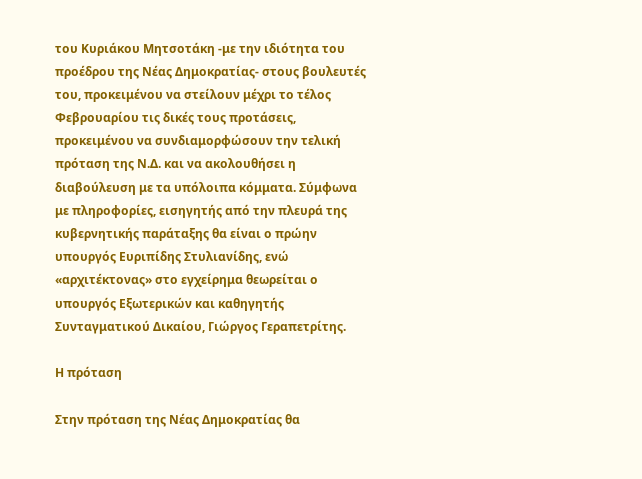του Κυριάκου Μητσοτάκη -με την ιδιότητα του προέδρου της Νέας Δημοκρατίας- στους βουλευτές του, προκειμένου να στείλουν μέχρι το τέλος Φεβρουαρίου τις δικές τους προτάσεις, προκειμένου να συνδιαμορφώσουν την τελική πρόταση της Ν.Δ. και να ακολουθήσει η διαβούλευση με τα υπόλοιπα κόμματα. Σύμφωνα με πληροφορίες, εισηγητής από την πλευρά της κυβερνητικής παράταξης θα είναι ο πρώην υπουργός Ευριπίδης Στυλιανίδης, ενώ «αρχιτέκτονας» στο εγχείρημα θεωρείται ο υπουργός Εξωτερικών και καθηγητής Συνταγματικού Δικαίου, Γιώργος Γεραπετρίτης.

Η πρόταση

Στην πρόταση της Νέας Δημοκρατίας θα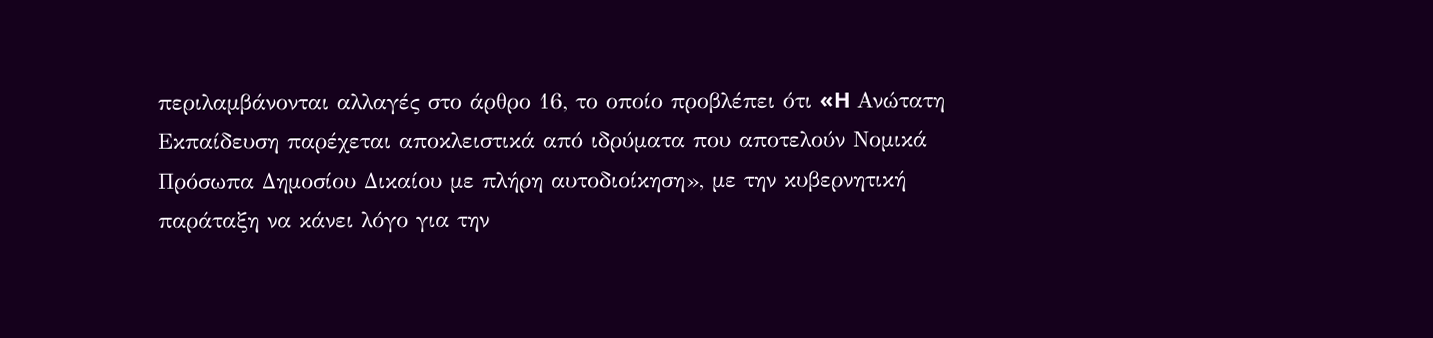περιλαμβάνονται αλλαγές στο άρθρο 16, το οποίο προβλέπει ότι «H Ανώτατη Εκπαίδευση παρέχεται αποκλειστικά από ιδρύματα που αποτελούν Νομικά Πρόσωπα Δημοσίου Δικαίου με πλήρη αυτοδιοίκηση», με την κυβερνητική παράταξη να κάνει λόγο για την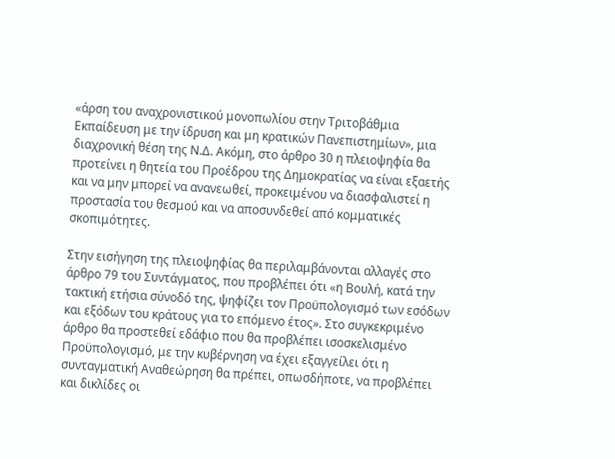«άρση του αναχρονιστικού μονοπωλίου στην Τριτοβάθμια Εκπαίδευση με την ίδρυση και μη κρατικών Πανεπιστημίων», μια διαχρονική θέση της Ν.Δ. Ακόμη, στο άρθρο 30 η πλειοψηφία θα προτείνει η θητεία του Προέδρου της Δημοκρατίας να είναι εξαετής και να μην μπορεί να ανανεωθεί, προκειμένου να διασφαλιστεί η προστασία του θεσμού και να αποσυνδεθεί από κομματικές σκοπιμότητες.

Στην εισήγηση της πλειοψηφίας θα περιλαμβάνονται αλλαγές στο άρθρο 79 του Συντάγματος, που προβλέπει ότι «η Boυλή, κατά την τακτική ετήσια σύνoδό της, ψηφίζει τoν Πρoϋπoλoγισμό των εσόδων και εξόδων τoυ κράτoυς για τo επόμενo έτoς». Στο συγκεκριμένο άρθρο θα προστεθεί εδάφιο που θα προβλέπει ισοσκελισμένο Προϋπολογισμό, με την κυβέρνηση να έχει εξαγγείλει ότι η συνταγματική Αναθεώρηση θα πρέπει, οπωσδήποτε, να προβλέπει και δικλίδες οι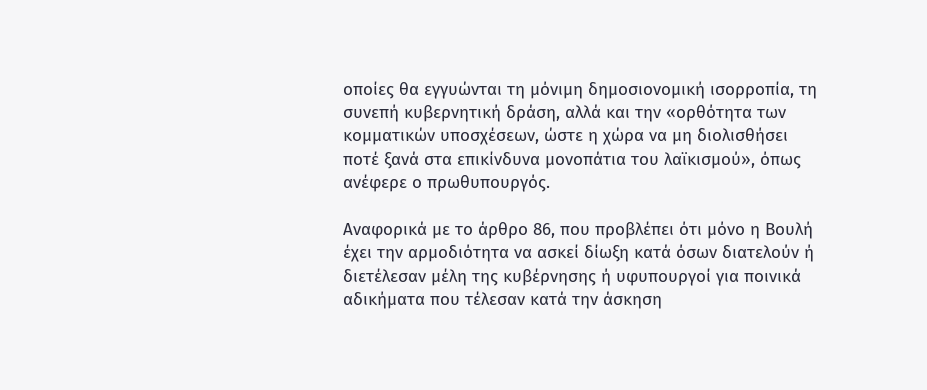οποίες θα εγγυώνται τη μόνιμη δημοσιονομική ισορροπία, τη συνεπή κυβερνητική δράση, αλλά και την «ορθότητα των κομματικών υποσχέσεων, ώστε η χώρα να μη διολισθήσει ποτέ ξανά στα επικίνδυνα μονοπάτια του λαϊκισμού», όπως ανέφερε ο πρωθυπουργός.

Αναφορικά με το άρθρο 86, που προβλέπει ότι μόνο η Βουλή έχει την αρμοδιότητα να ασκεί δίωξη κατά όσων διατελούν ή διετέλεσαν μέλη της κυβέρνησης ή υφυπουργοί για ποινικά αδικήματα που τέλεσαν κατά την άσκηση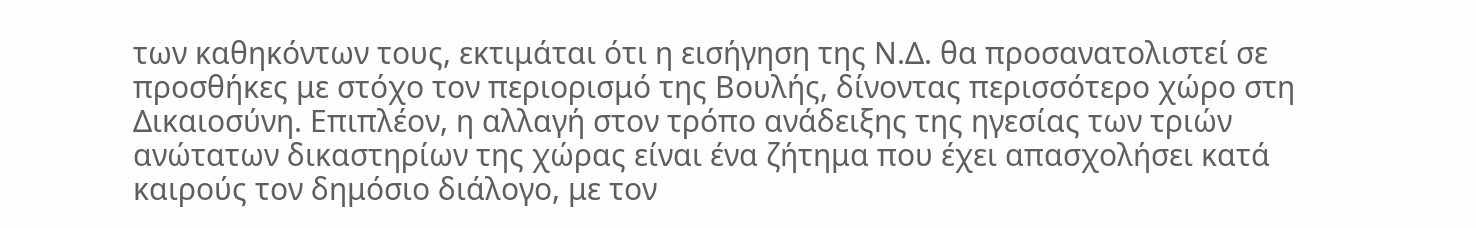των καθηκόντων τους, εκτιμάται ότι η εισήγηση της Ν.Δ. θα προσανατολιστεί σε προσθήκες με στόχο τον περιορισμό της Βουλής, δίνοντας περισσότερο χώρο στη Δικαιοσύνη. Επιπλέον, η αλλαγή στον τρόπο ανάδειξης της ηγεσίας των τριών ανώτατων δικαστηρίων της χώρας είναι ένα ζήτημα που έχει απασχολήσει κατά καιρούς τον δημόσιο διάλογο, με τον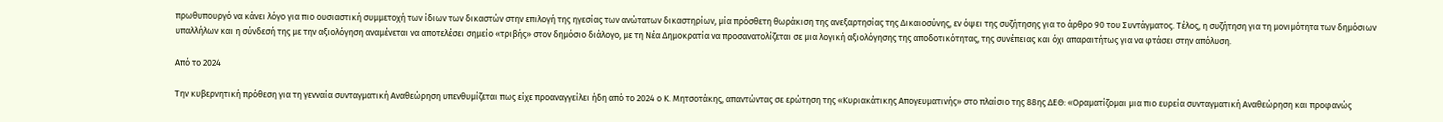πρωθυπουργό να κάνει λόγο για πιο ουσιαστική συμμετοχή των ίδιων των δικαστών στην επιλογή της ηγεσίας των ανώτατων δικαστηρίων, μία πρόσθετη θωράκιση της ανεξαρτησίας της Δικαιοσύνης, εν όψει της συζήτησης για το άρθρο 90 του Συντάγματος. Τέλος, η συζήτηση για τη μονιμότητα των δημόσιων υπαλλήλων και η σύνδεσή της με την αξιολόγηση αναμένεται να αποτελέσει σημείο «τριβής» στον δημόσιο διάλογο, με τη Νέα Δημοκρατία να προσανατολίζεται σε μια λογική αξιολόγησης της αποδοτικότητας, της συνέπειας και όχι απαραιτήτως για να φτάσει στην απόλυση.

Από το 2024

Την κυβερνητική πρόθεση για τη γενναία συνταγματική Αναθεώρηση υπενθυμίζεται πως είχε προαναγγείλει ήδη από το 2024 ο Κ. Μητσοτάκης, απαντώντας σε ερώτηση της «Κυριακάτικης Απογευματινής» στο πλαίσιο της 88ης ΔΕΘ: «Οραματίζομαι μια πιο ευρεία συνταγματική Αναθεώρηση και προφανώς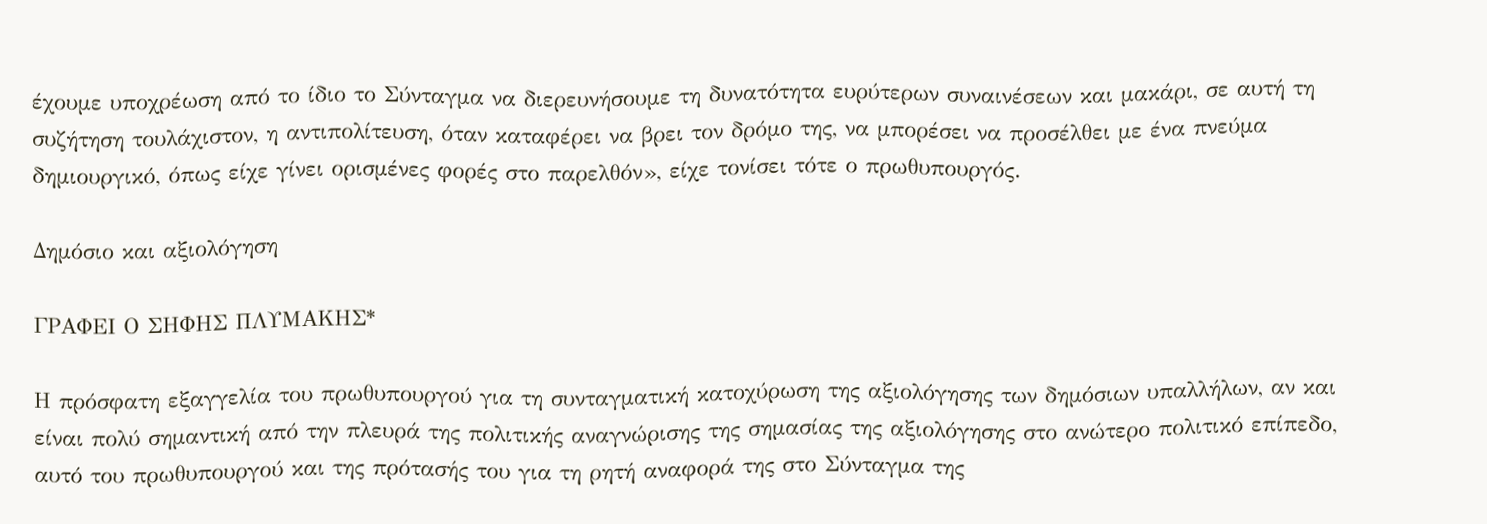έχουμε υποχρέωση από το ίδιο το Σύνταγμα να διερευνήσουμε τη δυνατότητα ευρύτερων συναινέσεων και μακάρι, σε αυτή τη συζήτηση τουλάχιστον, η αντιπολίτευση, όταν καταφέρει να βρει τον δρόμο της, να μπορέσει να προσέλθει με ένα πνεύμα δημιουργικό, όπως είχε γίνει ορισμένες φορές στο παρελθόν», είχε τονίσει τότε ο πρωθυπουργός.

∆ηµόσιο και αξιολόγηση

ΓΡΑΦΕΙ Ο ΣΗΦΗΣ ΠΛΥΜΑΚΗΣ*

Η πρόσφατη εξαγγελία του πρωθυπουργού για τη συνταγµατική κατοχύρωση της αξιολόγησης των δηµόσιων υπαλλήλων, αν και είναι πολύ σηµαντική από την πλευρά της πολιτικής αναγνώρισης της σηµασίας της αξιολόγησης στο ανώτερο πολιτικό επίπεδο, αυτό του πρωθυπουργού και της πρότασής του για τη ρητή αναφορά της στο Σύνταγµα της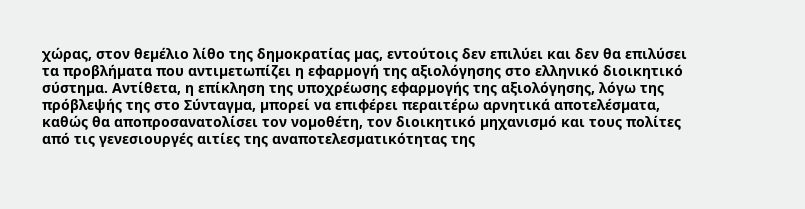χώρας, στον θεµέλιο λίθο της δηµοκρατίας µας, εντούτοις δεν επιλύει και δεν θα επιλύσει τα προβλήµατα που αντιµετωπίζει η εφαρµογή της αξιολόγησης στο ελληνικό διοικητικό σύστηµα. Αντίθετα, η επίκληση της υποχρέωσης εφαρµογής της αξιολόγησης, λόγω της πρόβλεψής της στο Σύνταγµα, µπορεί να επιφέρει περαιτέρω αρνητικά αποτελέσµατα, καθώς θα αποπροσανατολίσει τον νοµοθέτη, τον διοικητικό µηχανισµό και τους πολίτες από τις γενεσιουργές αιτίες της αναποτελεσµατικότητας της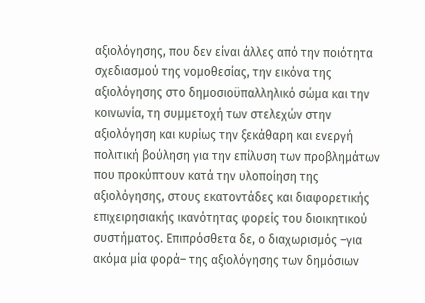αξιολόγησης, που δεν είναι άλλες από την ποιότητα σχεδιασµού της νοµοθεσίας, την εικόνα της αξιολόγησης στο δηµοσιοϋπαλληλικό σώµα και την κοινωνία, τη συµµετοχή των στελεχών στην αξιολόγηση και κυρίως την ξεκάθαρη και ενεργή πολιτική βούληση για την επίλυση των προβληµάτων που προκύπτουν κατά την υλοποίηση της αξιολόγησης, στους εκατοντάδες και διαφορετικής επιχειρησιακής ικανότητας φορείς του διοικητικού συστήµατος. Επιπρόσθετα δε, ο διαχωρισµός –για ακόµα µία φορά– της αξιολόγησης των δηµόσιων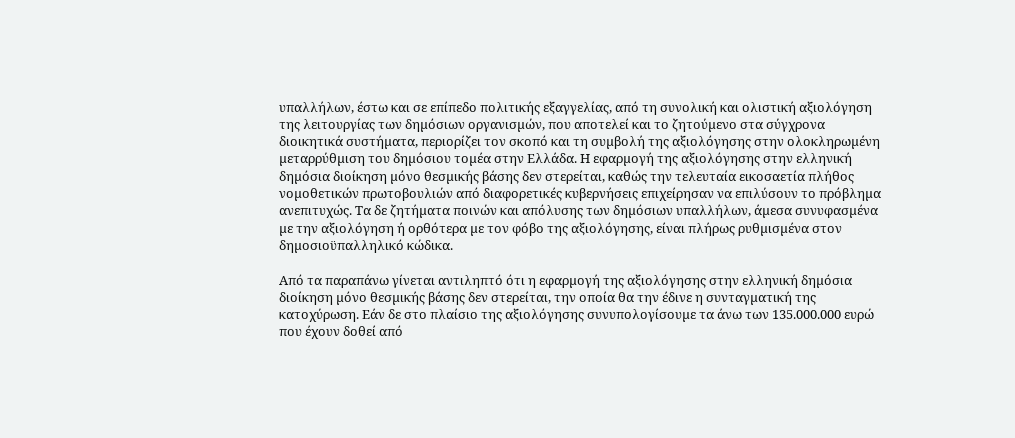υπαλλήλων, έστω και σε επίπεδο πολιτικής εξαγγελίας, από τη συνολική και ολιστική αξιολόγηση της λειτουργίας των δηµόσιων οργανισµών, που αποτελεί και το ζητούµενο στα σύγχρονα διοικητικά συστήµατα, περιορίζει τον σκοπό και τη συµβολή της αξιολόγησης στην ολοκληρωµένη µεταρρύθµιση του δηµόσιου τοµέα στην Ελλάδα. Η εφαρµογή της αξιολόγησης στην ελληνική δηµόσια διοίκηση µόνο θεσµικής βάσης δεν στερείται, καθώς την τελευταία εικοσαετία πλήθος νοµοθετικών πρωτοβουλιών από διαφορετικές κυβερνήσεις επιχείρησαν να επιλύσουν το πρόβληµα ανεπιτυχώς. Τα δε ζητήµατα ποινών και απόλυσης των δηµόσιων υπαλλήλων, άµεσα συνυφασµένα µε την αξιολόγηση ή ορθότερα µε τον φόβο της αξιολόγησης, είναι πλήρως ρυθµισµένα στον δηµοσιοϋπαλληλικό κώδικα.

Από τα παραπάνω γίνεται αντιληπτό ότι η εφαρµογή της αξιολόγησης στην ελληνική δηµόσια διοίκηση µόνο θεσµικής βάσης δεν στερείται, την οποία θα την έδινε η συνταγµατική της κατοχύρωση. Εάν δε στο πλαίσιο της αξιολόγησης συνυπολογίσουµε τα άνω των 135.000.000 ευρώ που έχουν δοθεί από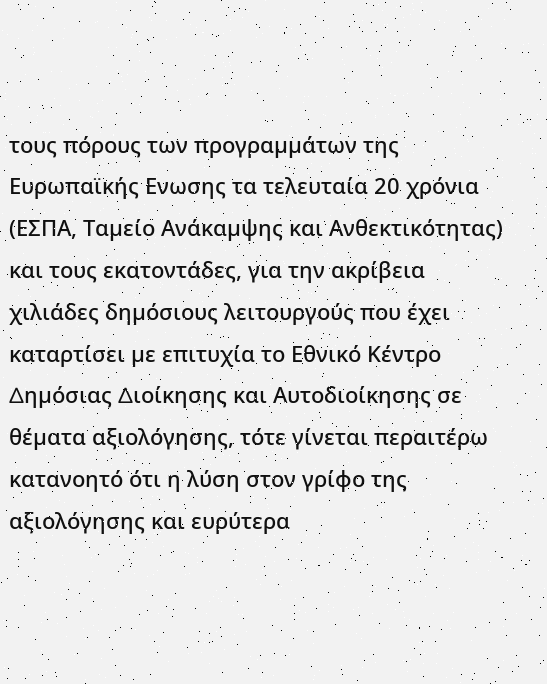τους πόρους των προγραµµάτων της Ευρωπαϊκής Ενωσης τα τελευταία 20 χρόνια (ΕΣΠΑ, Ταµείο Ανάκαµψης και Ανθεκτικότητας) και τους εκατοντάδες, για την ακρίβεια χιλιάδες δηµόσιους λειτουργούς που έχει καταρτίσει µε επιτυχία το Εθνικό Κέντρο ∆ηµόσιας ∆ιοίκησης και Αυτοδιοίκησης σε θέµατα αξιολόγησης, τότε γίνεται περαιτέρω κατανοητό ότι η λύση στον γρίφο της αξιολόγησης και ευρύτερα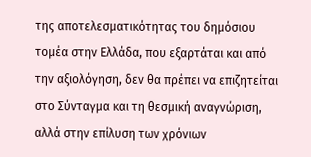της αποτελεσµατικότητας του δηµόσιου τοµέα στην Ελλάδα, που εξαρτάται και από την αξιολόγηση, δεν θα πρέπει να επιζητείται στο Σύνταγµα και τη θεσµική αναγνώριση, αλλά στην επίλυση των χρόνιων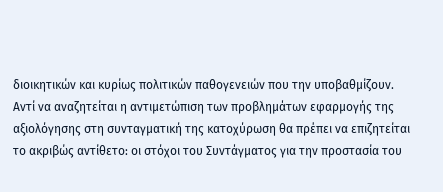διοικητικών και κυρίως πολιτικών παθογενειών που την υποβαθµίζουν. Αντί να αναζητείται η αντιµετώπιση των προβληµάτων εφαρµογής της αξιολόγησης στη συνταγµατική της κατοχύρωση θα πρέπει να επιζητείται το ακριβώς αντίθετο: οι στόχοι του Συντάγµατος για την προστασία του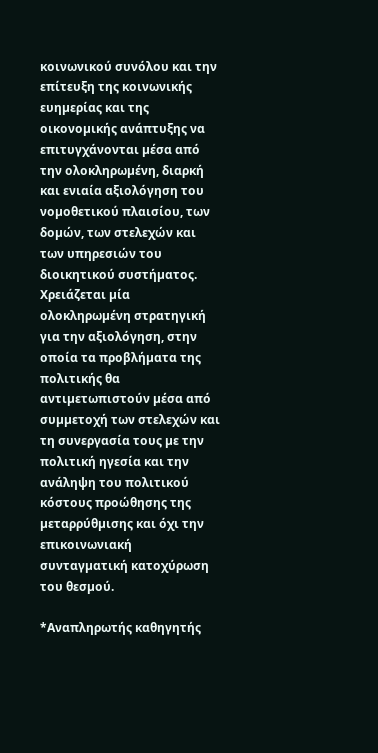κοινωνικού συνόλου και την επίτευξη της κοινωνικής ευηµερίας και της οικονοµικής ανάπτυξης να επιτυγχάνονται µέσα από την ολοκληρωµένη, διαρκή και ενιαία αξιολόγηση του νοµοθετικού πλαισίου, των δοµών, των στελεχών και των υπηρεσιών του διοικητικού συστήµατος. Χρειάζεται µία ολοκληρωµένη στρατηγική για την αξιολόγηση, στην οποία τα προβλήµατα της πολιτικής θα αντιµετωπιστούν µέσα από συµµετοχή των στελεχών και τη συνεργασία τους µε την πολιτική ηγεσία και την ανάληψη του πολιτικού κόστους προώθησης της µεταρρύθµισης και όχι την επικοινωνιακή συνταγµατική κατοχύρωση του θεσµού.

*Αναπληρωτής καθηγητής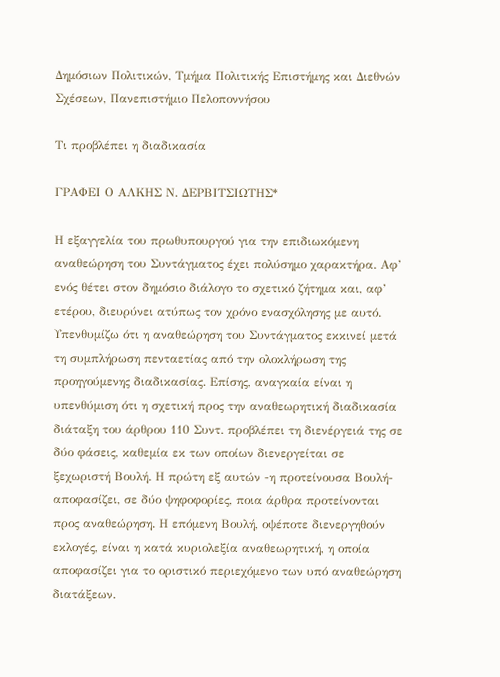∆ηµόσιων Πολιτικών, Τµήµα Πολιτικής Επιστήµης και ∆ιεθνών Σχέσεων, Πανεπιστήµιο Πελοποννήσου

Τι προβλέπει η διαδικασία

ΓΡΑΦΕΙ Ο ΑΛΚΗΣ Ν. ΔΕΡΒΙΤΣΙΩΤΗΣ*

Η εξαγγελία του πρωθυπουργού για την επιδιωκόµενη αναθεώρηση του Συντάγµατος έχει πολύσηµο χαρακτήρα. Αφ’ ενός θέτει στον δηµόσιο διάλογο το σχετικό ζήτηµα και, αφ’ ετέρου, διευρύνει ατύπως τον χρόνο ενασχόλησης µε αυτό. Υπενθυµίζω ότι η αναθεώρηση του Συντάγµατος εκκινεί µετά τη συµπλήρωση πενταετίας από την ολοκλήρωση της προηγούµενης διαδικασίας. Επίσης, αναγκαία είναι η υπενθύµιση ότι η σχετική προς την αναθεωρητική διαδικασία διάταξη του άρθρου 110 Συντ. προβλέπει τη διενέργειά της σε δύο φάσεις, καθεµία εκ των οποίων διενεργείται σε ξεχωριστή Βουλή. Η πρώτη εξ αυτών -η προτείνουσα Βουλή- αποφασίζει, σε δύο ψηφοφορίες, ποια άρθρα προτείνονται προς αναθεώρηση. Η επόµενη Βουλή, οψέποτε διενεργηθούν εκλογές, είναι η κατά κυριολεξία αναθεωρητική, η οποία αποφασίζει για το οριστικό περιεχόµενο των υπό αναθεώρηση διατάξεων.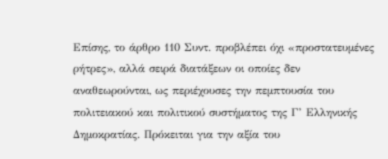Επίσης, το άρθρο 110 Συντ. προβλέπει όχι «προστατευµένες ρήτρες», αλλά σειρά διατάξεων οι οποίες δεν αναθεωρούνται, ως περιέχουσες την πεµπτουσία του πολιτειακού και πολιτικού συστήµατος της Γ’ Ελληνικής ∆ηµοκρατίας. Πρόκειται για την αξία του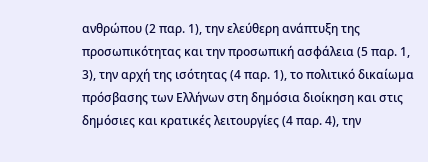ανθρώπου (2 παρ. 1), την ελεύθερη ανάπτυξη της προσωπικότητας και την προσωπική ασφάλεια (5 παρ. 1, 3), την αρχή της ισότητας (4 παρ. 1), το πολιτικό δικαίωµα πρόσβασης των Ελλήνων στη δηµόσια διοίκηση και στις δηµόσιες και κρατικές λειτουργίες (4 παρ. 4), την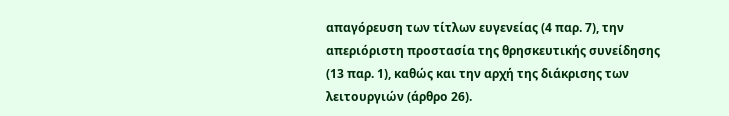απαγόρευση των τίτλων ευγενείας (4 παρ. 7), την απεριόριστη προστασία της θρησκευτικής συνείδησης (13 παρ. 1), καθώς και την αρχή της διάκρισης των λειτουργιών (άρθρο 26).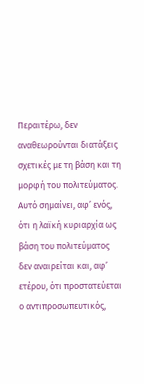Περαιτέρω, δεν αναθεωρούνται διατάξεις σχετικές µε τη βάση και τη µορφή του πολιτεύµατος. Αυτό σηµαίνει, αφ’ ενός, ότι η λαϊκή κυριαρχία ως βάση του πολιτεύµατος δεν αναιρείται και, αφ’ ετέρου, ότι προστατεύεται ο αντιπροσωπευτικός,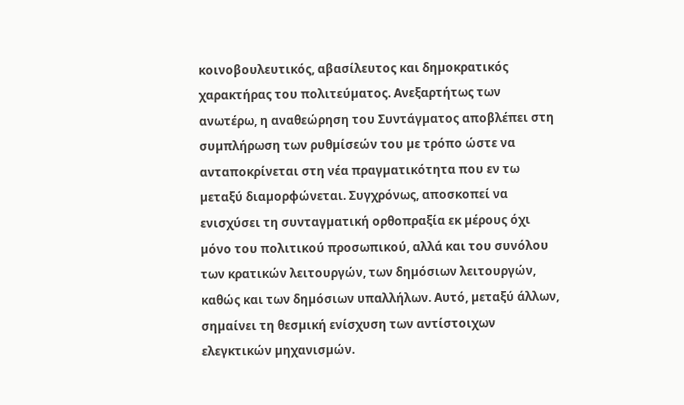κοινοβουλευτικός, αβασίλευτος και δηµοκρατικός χαρακτήρας του πολιτεύµατος. Ανεξαρτήτως των ανωτέρω, η αναθεώρηση του Συντάγµατος αποβλέπει στη συµπλήρωση των ρυθµίσεών του µε τρόπο ώστε να ανταποκρίνεται στη νέα πραγµατικότητα που εν τω µεταξύ διαµορφώνεται. Συγχρόνως, αποσκοπεί να ενισχύσει τη συνταγµατική ορθοπραξία εκ µέρους όχι µόνο του πολιτικού προσωπικού, αλλά και του συνόλου των κρατικών λειτουργών, των δηµόσιων λειτουργών, καθώς και των δηµόσιων υπαλλήλων. Αυτό, µεταξύ άλλων, σηµαίνει τη θεσµική ενίσχυση των αντίστοιχων ελεγκτικών µηχανισµών.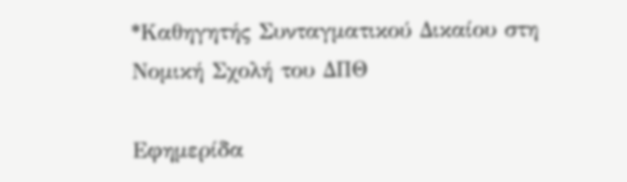*Καθηγητής Συνταγµατικού ∆ικαίου στη Νοµική Σχολή του ∆ΠΘ

Εφημερίδα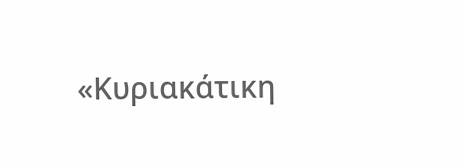«Κυριακάτικη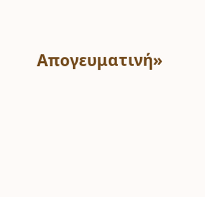Απογευματινή»